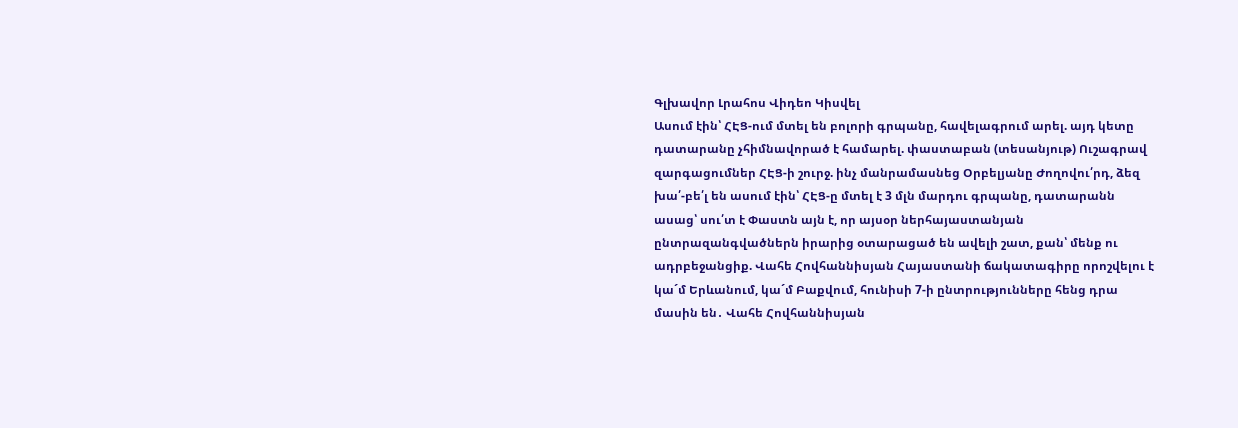Գլխավոր Լրահոս Վիդեո Կիսվել
Ասում էին՝ ՀԷՑ-ում մտել են բոլորի գրպանը, հավելագրում արել. այդ կետը դատարանը չհիմնավորած է համարել. փաստաբան (տեսանյութ) Ուշագրավ զարգացումներ ՀԷՑ-ի շուրջ. ինչ մանրամասնեց Օրբելյանը Ժողովու՛րդ, ձեզ խա՛-բե՛լ են ասում էին՝ ՀԷՑ-ը մտել է 3 մլն մարդու գրպանը, դատարանն ասաց՝ սու՛տ է Փաստն այն է, որ այսօր ներհայաստանյան ընտրազանգվածներն իրարից օտարացած են ավելի շատ, քան՝ մենք ու ադրբեջանցիք. Վահե Հովհաննիսյան Հայաստանի ճակատագիրը որոշվելու է կա´մ Երևանում, կա´մ Բաքվում, հունիսի 7-ի ընտրությունները հենց դրա մասին են․ Վահե Հովհաննիսյան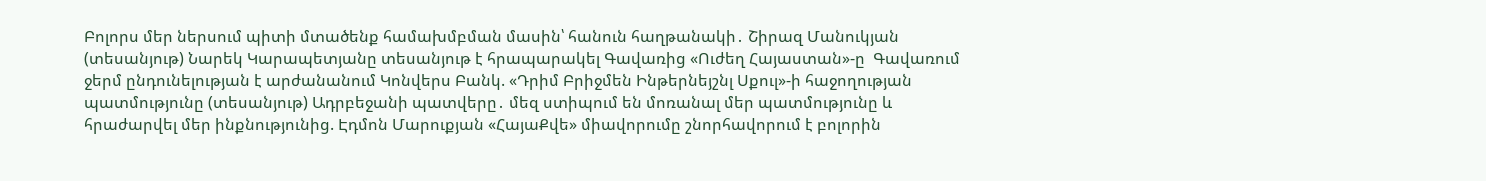Բոլորս մեր ներսում պիտի մտածենք համախմբման մասին՝ հանուն հաղթանակի․ Շիրազ Մանուկյան (տեսանյութ) Նարեկ Կարապետյանը տեսանյութ է հրապարակել Գավառից «Ուժեղ Հայաստան»-ը  Գավառում ջերմ ընդունելության է արժանանում Կոնվերս Բանկ. «Դրիմ Բրիջմեն Ինթերնեյշնլ Սքուլ»-ի հաջողության պատմությունը (տեսանյութ) Ադրբեջանի պատվերը․ մեզ ստիպում են մոռանալ մեր պատմությունը և հրաժարվել մեր ինքնությունից. Էդմոն Մարուքյան «ՀայաՔվե» միավորումը շնորհավորում է բոլորին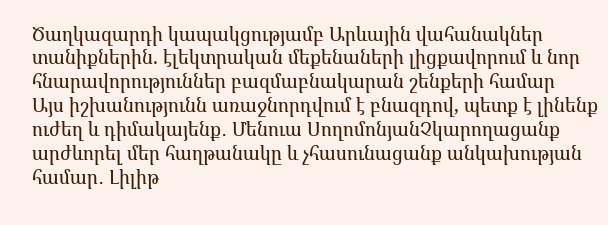Ծաղկազարդի կապակցությամբ Արևային վահանակներ տանիքներին. էլեկտրական մեքենաների լիցքավորում և նոր հնարավորություններ բազմաբնակարան շենքերի համար
Այս իշխանությունն առաջնորդվում է բնազդով, պետք է լինենք ուժեղ և դիմակայենք․ Մենուա ՍողոմոնյանՉկարողացանք արժևորել մեր հաղթանակը և չհասունացանք անկախության համար․ Լիլիթ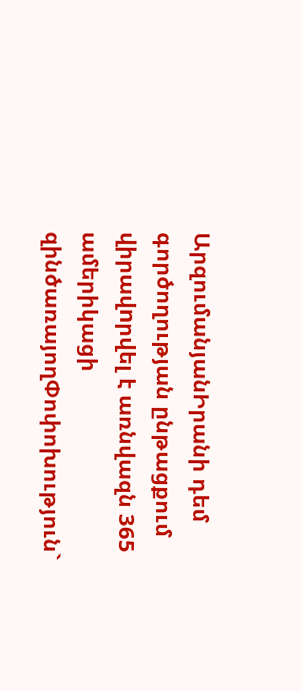ԱրզումանյանԻրանի դեմ գործողության ընթացքում վիրավnրվել է առնվազն 365 ամերիկացի զինծառայողՓոփոխություն`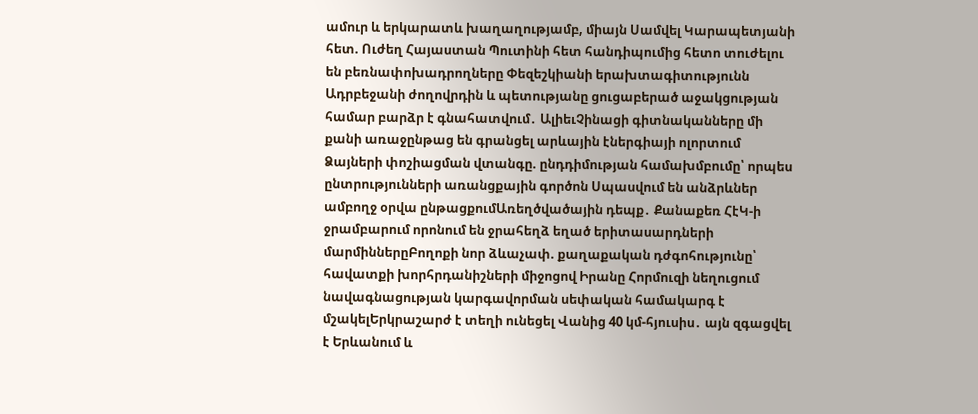ամուր և երկարատև խաղաղությամբ, միայն Սամվել Կարապետյանի հետ. Ուժեղ Հայաստան Պուտինի հետ հանդիպումից հետո տուժելու են բեռնափոխադրողները Փեզեշկիանի երախտագիտությունն Ադրբեջանի ժողովրդին և պետությանը ցուցաբերած աջակցության համար բարձր է գնահատվում․ ԱլիեւՉինացի գիտնականները մի քանի առաջընթաց են գրանցել արևային էներգիայի ոլորտում Ձայների փոշիացման վտանգը. ընդդիմության համախմբումը՝ որպես ընտրությունների առանցքային գործոն Սպասվում են անձրևներ ամբողջ օրվա ընթացքումԱռեղծվածային դեպք․ Քանաքեռ ՀէԿ-ի ջրամբարում որոնում են ջրահեղձ եղած երիտասարդների մարմիններըԲողոքի նոր ձևաչափ. քաղաքական դժգոհությունը՝ հավատքի խորհրդանիշների միջոցով Իրանը Հորմուզի նեղուցում նավագնացության կարգավորման սեփական համակարգ է մշակելԵրկրաշարժ է տեղի ունեցել Վանից 40 կմ-հյուսիս․ այն զգացվել է Երևանում և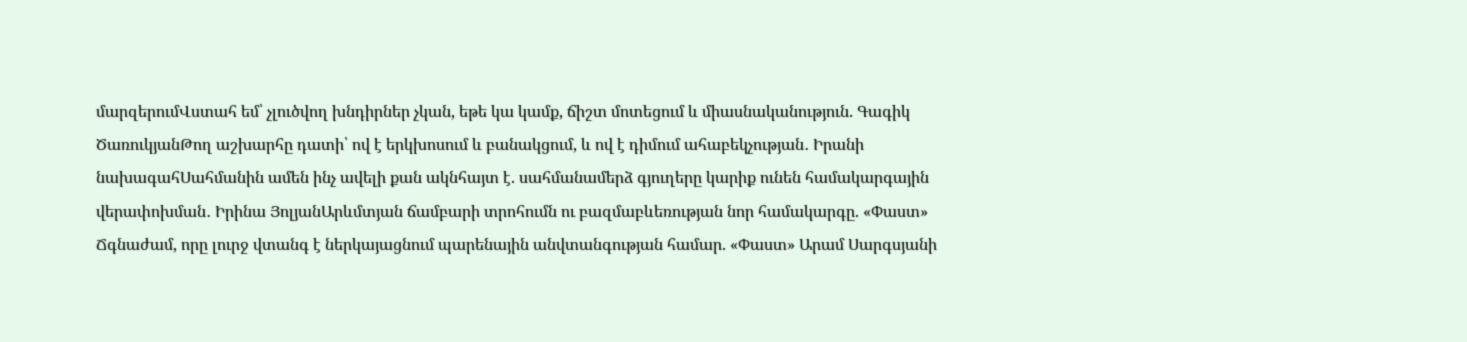մարզերումՎստահ եմ՝ չլուծվող խնդիրներ չկան, եթե կա կամք, ճիշտ մոտեցում և միասնականություն. Գագիկ ԾառուկյանԹող աշխարհը դատի՝ ով է երկխոսում և բանակցում, և ով է դիմում ահաբեկչության․ Իրանի նախագահՍահմանին ամեն ինչ ավելի քան ակնհայտ է. սահմանամերձ գյուղերը կարիք ունեն համակարգային վերափոխման․ Իրինա ՅոլյանԱրևմտյան ճամբարի տրոհումն ու բազմաբևեռության նոր համակարգը. «Փաստ» Ճգնաժամ, որը լուրջ վտանգ է ներկայացնում պարենային անվտանգության համար. «Փաստ» Արամ Սարգսյանի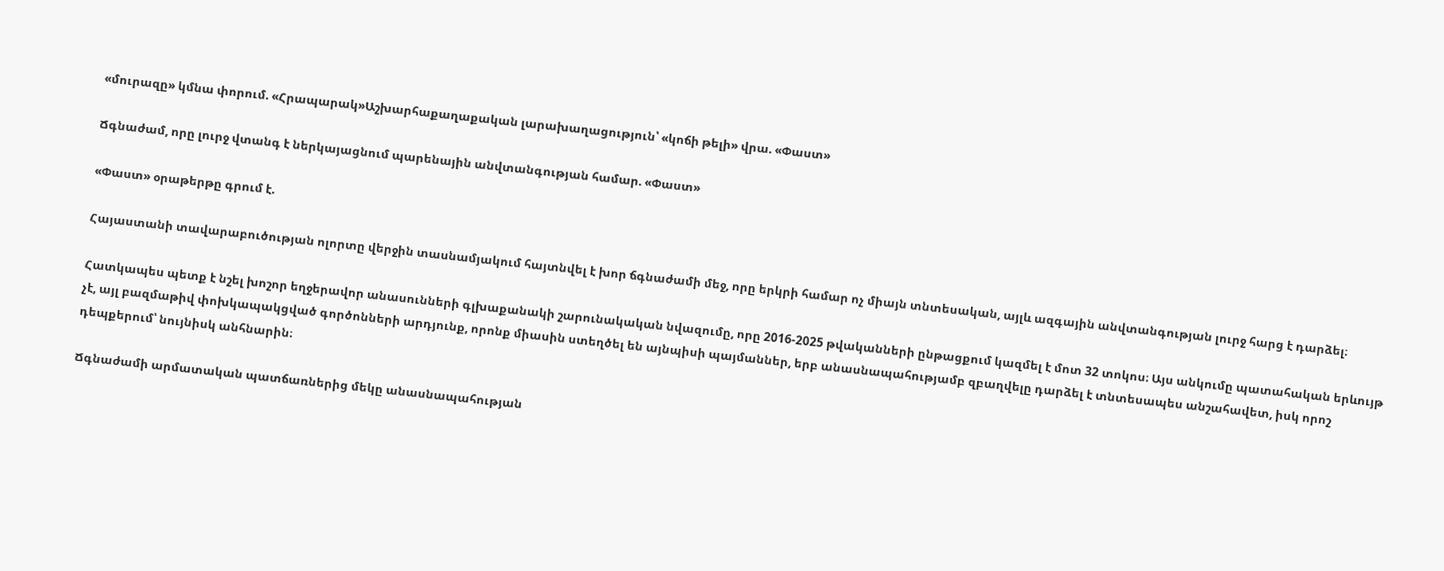«մուրազը» կմնա փորում. «Հրապարակ»Աշխարհաքաղաքական լարախաղացություն՝ «կոճի թելի» վրա. «Փաստ»

Ճգնաժամ, որը լուրջ վտանգ է ներկայացնում պարենային անվտանգության համար. «Փաստ»

«Փաստ» օրաթերթը գրում է.

Հայաստանի տավարաբուծության ոլորտը վերջին տասնամյակում հայտնվել է խոր ճգնաժամի մեջ, որը երկրի համար ոչ միայն տնտեսական, այլև ազգային անվտանգության լուրջ հարց է դարձել։

Հատկապես պետք է նշել խոշոր եղջերավոր անասունների գլխաքանակի շարունակական նվազումը, որը 2016-2025 թվականների ընթացքում կազմել է մոտ 32 տոկոս։ Այս անկումը պատահական երևույթ չէ, այլ բազմաթիվ փոխկապակցված գործոնների արդյունք, որոնք միասին ստեղծել են այնպիսի պայմաններ, երբ անասնապահությամբ զբաղվելը դարձել է տնտեսապես անշահավետ, իսկ որոշ դեպքերում՝ նույնիսկ անհնարին։

Ճգնաժամի արմատական պատճառներից մեկը անասնապահության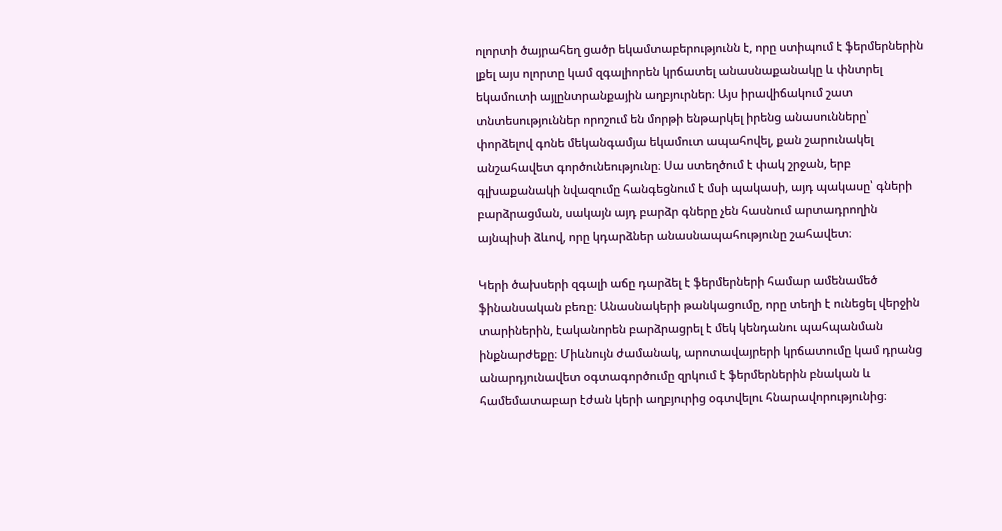ոլորտի ծայրահեղ ցածր եկամտաբերությունն է, որը ստիպում է ֆերմերներին լքել այս ոլորտը կամ զգալիորեն կրճատել անասնաքանակը և փնտրել եկամուտի այլընտրանքային աղբյուրներ։ Այս իրավիճակում շատ տնտեսություններ որոշում են մորթի ենթարկել իրենց անասունները՝ փորձելով գոնե մեկանգամյա եկամուտ ապահովել, քան շարունակել անշահավետ գործունեությունը։ Սա ստեղծում է փակ շրջան, երբ գլխաքանակի նվազումը հանգեցնում է մսի պակասի, այդ պակասը՝ գների բարձրացման, սակայն այդ բարձր գները չեն հասնում արտադրողին այնպիսի ձևով, որը կդարձներ անասնապահությունը շահավետ։

Կերի ծախսերի զգալի աճը դարձել է ֆերմերների համար ամենամեծ ֆինանսական բեռը։ Անասնակերի թանկացումը, որը տեղի է ունեցել վերջին տարիներին, էականորեն բարձրացրել է մեկ կենդանու պահպանման ինքնարժեքը։ Միևնույն ժամանակ, արոտավայրերի կրճատումը կամ դրանց անարդյունավետ օգտագործումը զրկում է ֆերմերներին բնական և համեմատաբար էժան կերի աղբյուրից օգտվելու հնարավորությունից։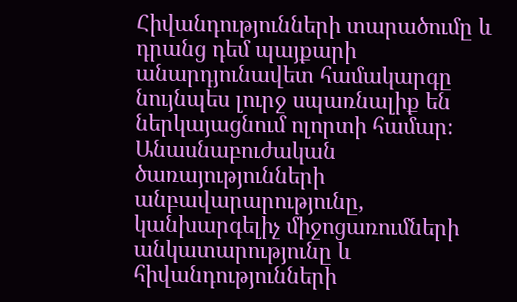Հիվանդությունների տարածումը և դրանց դեմ պայքարի անարդյունավետ համակարգը նույնպես լուրջ սպառնալիք են ներկայացնում ոլորտի համար։ Անասնաբուժական ծառայությունների անբավարարությունը, կանխարգելիչ միջոցառումների անկատարությունը և հիվանդությունների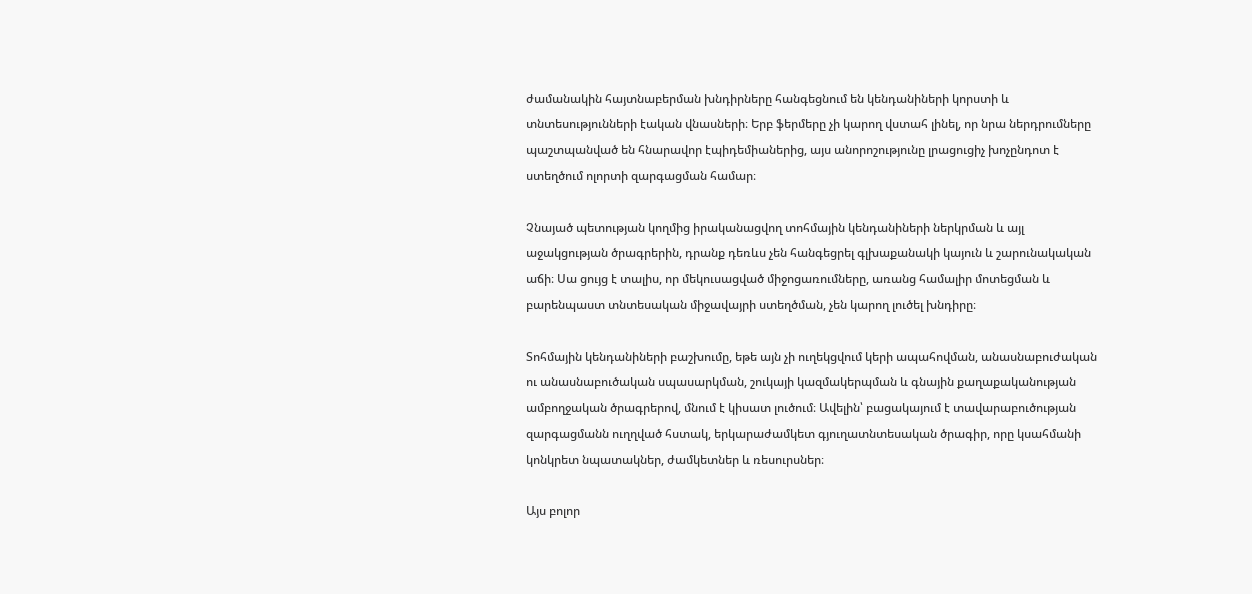ժամանակին հայտնաբերման խնդիրները հանգեցնում են կենդանիների կորստի և տնտեսությունների էական վնասների։ Երբ ֆերմերը չի կարող վստահ լինել, որ նրա ներդրումները պաշտպանված են հնարավոր էպիդեմիաներից, այս անորոշությունը լրացուցիչ խոչընդոտ է ստեղծում ոլորտի զարգացման համար։

Չնայած պետության կողմից իրականացվող տոհմային կենդանիների ներկրման և այլ աջակցության ծրագրերին, դրանք դեռևս չեն հանգեցրել գլխաքանակի կայուն և շարունակական աճի։ Սա ցույց է տալիս, որ մեկուսացված միջոցառումները, առանց համալիր մոտեցման և բարենպաստ տնտեսական միջավայրի ստեղծման, չեն կարող լուծել խնդիրը։

Տոհմային կենդանիների բաշխումը, եթե այն չի ուղեկցվում կերի ապահովման, անասնաբուժական ու անասնաբուծական սպասարկման, շուկայի կազմակերպման և գնային քաղաքականության ամբողջական ծրագրերով, մնում է կիսատ լուծում։ Ավելին՝ բացակայում է տավարաբուծության զարգացմանն ուղղված հստակ, երկարաժամկետ գյուղատնտեսական ծրագիր, որը կսահմանի կոնկրետ նպատակներ, ժամկետներ և ռեսուրսներ։

Այս բոլոր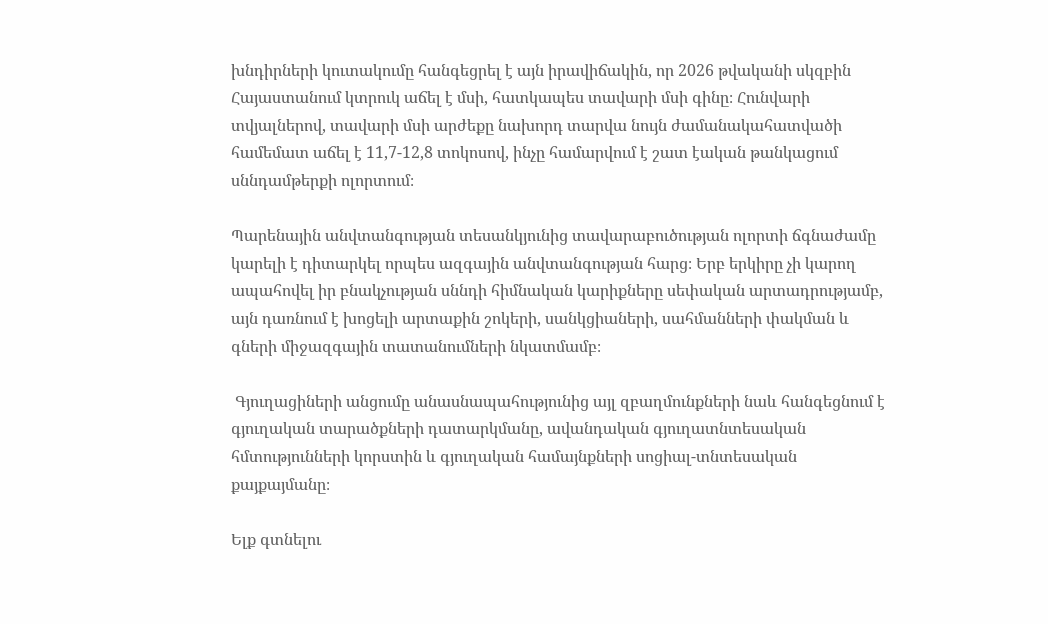խնդիրների կուտակումը հանգեցրել է այն իրավիճակին, որ 2026 թվականի սկզբին Հայաստանում կտրուկ աճել է մսի, հատկապես տավարի մսի գինը։ Հունվարի տվյալներով, տավարի մսի արժեքը նախորդ տարվա նույն ժամանակահատվածի համեմատ աճել է 11,7-12,8 տոկոսով, ինչը համարվում է շատ էական թանկացում սննդամթերքի ոլորտում։

Պարենային անվտանգության տեսանկյունից տավարաբուծության ոլորտի ճգնաժամը կարելի է դիտարկել որպես ազգային անվտանգության հարց։ Երբ երկիրը չի կարող ապահովել իր բնակչության սննդի հիմնական կարիքները սեփական արտադրությամբ, այն դառնում է խոցելի արտաքին շոկերի, սանկցիաների, սահմանների փակման և գների միջազգային տատանումների նկատմամբ։

 Գյուղացիների անցումը անասնապահությունից այլ զբաղմունքների նաև հանգեցնում է գյուղական տարածքների դատարկմանը, ավանդական գյուղատնտեսական հմտությունների կորստին և գյուղական համայնքների սոցիալ-տնտեսական քայքայմանը։

Ելք գտնելու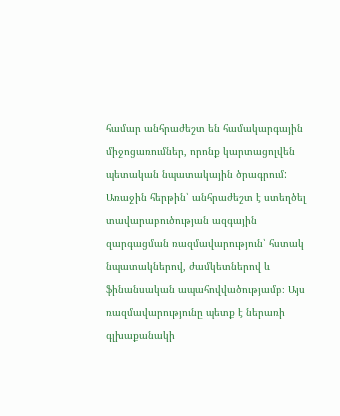համար անհրաժեշտ են համակարգային միջոցառումներ, որոնք կարտացոլվեն պետական նպատակային ծրագրում: Առաջին հերթին՝ անհրաժեշտ է ստեղծել տավարաբուծության ազգային զարգացման ռազմավարություն՝ հստակ նպատակներով, ժամկետներով և ֆինանսական ապահովվածությամբ։ Այս ռազմավարությունը պետք է ներառի գլխաքանակի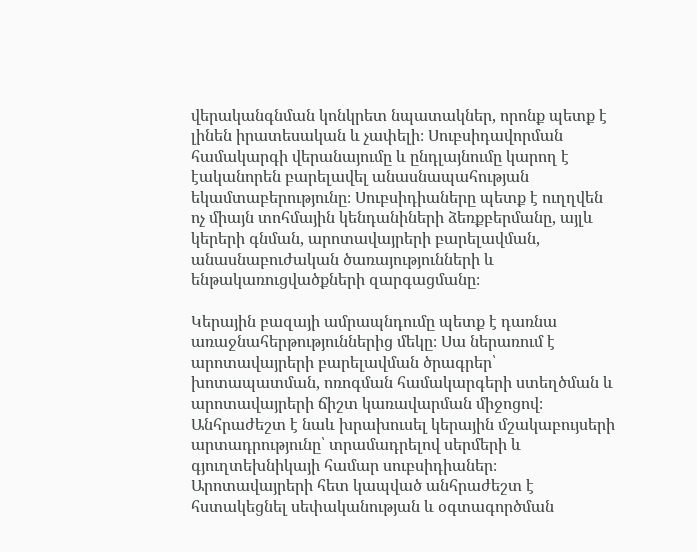վերականգնման կոնկրետ նպատակներ, որոնք պետք է լինեն իրատեսական և չափելի։ Սուբսիդավորման համակարգի վերանայումը և ընդլայնումը կարող է էականորեն բարելավել անասնապահության եկամտաբերությունը։ Սուբսիդիաները պետք է ուղղվեն ոչ միայն տոհմային կենդանիների ձեռքբերմանը, այլև կերերի գնման, արոտավայրերի բարելավման, անասնաբուժական ծառայությունների և ենթակառուցվածքների զարգացմանը։

Կերային բազայի ամրապնդումը պետք է դառնա առաջնահերթություններից մեկը։ Սա ներառում է արոտավայրերի բարելավման ծրագրեր՝ խոտապատման, ոռոգման համակարգերի ստեղծման և արոտավայրերի ճիշտ կառավարման միջոցով։ Անհրաժեշտ է նաև խրախուսել կերային մշակաբույսերի արտադրությունը՝ տրամադրելով սերմերի և գյուղտեխնիկայի համար սուբսիդիաներ։ Արոտավայրերի հետ կապված անհրաժեշտ է հստակեցնել սեփականության և օգտագործման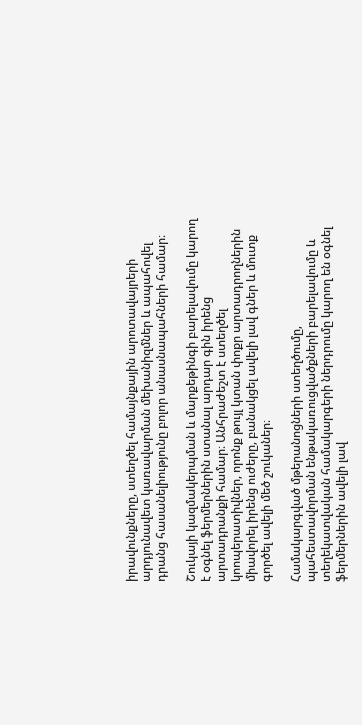իրավունքները, ստեղծել համայնքային արոտավայրերի արդյունավետ կառավարման մեխանիզմներ և ապահովել դրանց հասանելիությունը բոլոր անասնապահների համար։

Շուկայի կազմակերպման և մարքեթինգի բարելավումը կարող է օգնել ֆերմերներին ստանալ արդար գին իրենց արտադրանքի համար։ Անհրաժեշտ է ստեղծել կոոպերատիվներ, որոնք թույլ կտան փոքր արտադրողներին միավորել իրենց ուժերը, բանակցել ավելի լավ գներ և մուտք գործել ավելի մեծ շուկաներ։

Համակարգված մթերանոցների ստեղծումը, պահեստավորման ենթակառուցվածքների բարելավումը և տեղեկատվական համակարգերի ներդրումը կարող են օգնել ֆերմերներին ավելի լավ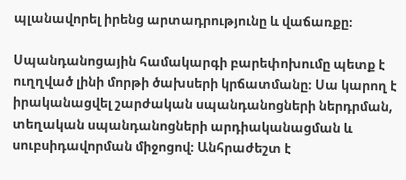պլանավորել իրենց արտադրությունը և վաճառքը։

Սպանդանոցային համակարգի բարեփոխումը պետք է ուղղված լինի մորթի ծախսերի կրճատմանը։ Սա կարող է իրականացվել շարժական սպանդանոցների ներդրման, տեղական սպանդանոցների արդիականացման և սուբսիդավորման միջոցով։ Անհրաժեշտ է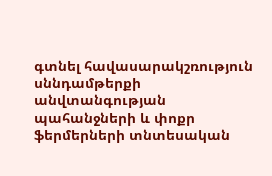գտնել հավասարակշռություն սննդամթերքի անվտանգության պահանջների և փոքր ֆերմերների տնտեսական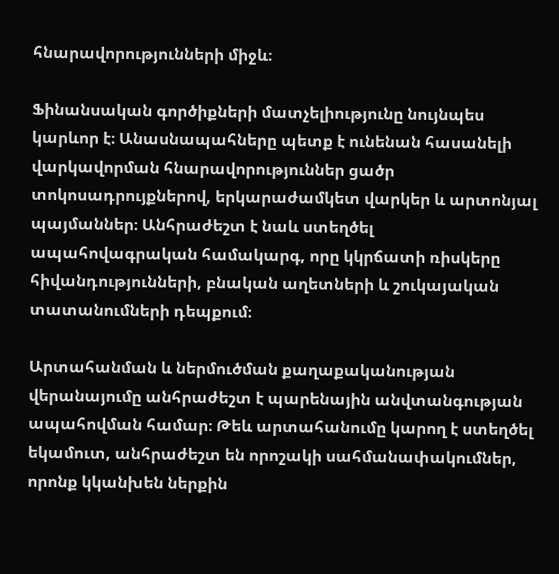հնարավորությունների միջև։

Ֆինանսական գործիքների մատչելիությունը նույնպես կարևոր է։ Անասնապահները պետք է ունենան հասանելի վարկավորման հնարավորություններ ցածր տոկոսադրույքներով, երկարաժամկետ վարկեր և արտոնյալ պայմաններ։ Անհրաժեշտ է նաև ստեղծել ապահովագրական համակարգ, որը կկրճատի ռիսկերը հիվանդությունների, բնական աղետների և շուկայական տատանումների դեպքում։

Արտահանման և ներմուծման քաղաքականության վերանայումը անհրաժեշտ է պարենային անվտանգության ապահովման համար։ Թեև արտահանումը կարող է ստեղծել եկամուտ, անհրաժեշտ են որոշակի սահմանափակումներ, որոնք կկանխեն ներքին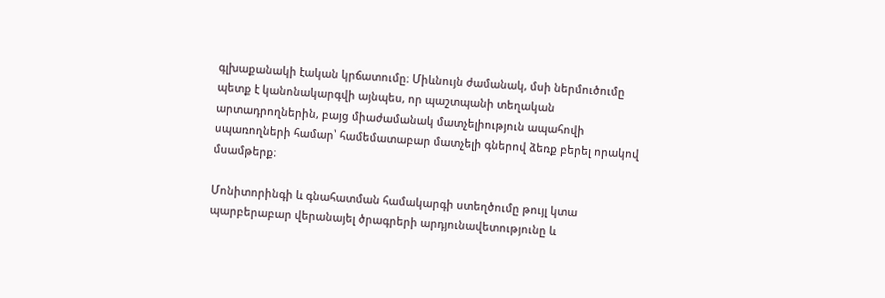գլխաքանակի էական կրճատումը։ Միևնույն ժամանակ, մսի ներմուծումը պետք է կանոնակարգվի այնպես, որ պաշտպանի տեղական արտադրողներին, բայց միաժամանակ մատչելիություն ապահովի սպառողների համար՝ համեմատաբար մատչելի գներով ձեռք բերել որակով մսամթերք։

Մոնիտորինգի և գնահատման համակարգի ստեղծումը թույլ կտա պարբերաբար վերանայել ծրագրերի արդյունավետությունը և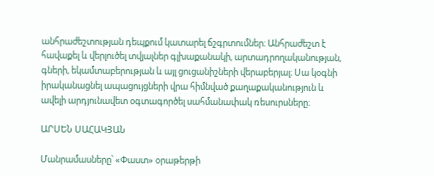անհրաժեշտության դեպքում կատարել ճշգրտումներ։ Անհրաժեշտ է հավաքել և վերլուծել տվյալներ գլխաքանակի, արտադրողականության, գների, եկամտաբերության և այլ ցուցանիշների վերաբերյալ։ Սա կօգնի իրականացնել ապացույցների վրա հիմնված քաղաքականություն և ավելի արդյունավետ օգտագործել սահմանափակ ռեսուրսները։

ԱՐՍԵՆ ՍԱՀԱԿՅԱՆ

Մանրամասները՝ «Փաստ» օրաթերթի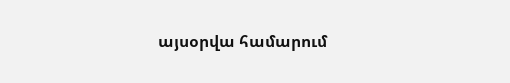այսօրվա համարում